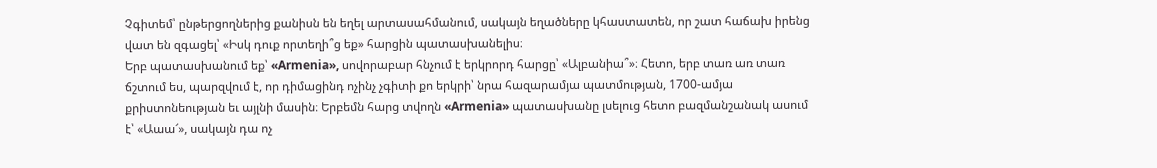Չգիտեմ՝ ընթերցողներից քանիսն են եղել արտասահմանում, սակայն եղածները կհաստատեն, որ շատ հաճախ իրենց վատ են զգացել՝ «Իսկ դուք որտեղի՞ց եք» հարցին պատասխանելիս։
Երբ պատասխանում եք՝ «Armenia», սովորաբար հնչում է երկրորդ հարցը՝ «Ալբանիա՞»։ Հետո, երբ տառ առ տառ ճշտում ես, պարզվում է, որ դիմացինդ ոչինչ չգիտի քո երկրի՝ նրա հազարամյա պատմության, 1700-ամյա քրիստոնեության եւ այլնի մասին։ Երբեմն հարց տվողն «Armenia» պատասխանը լսելուց հետո բազմանշանակ ասում է՝ «Աաա՜», սակայն դա ոչ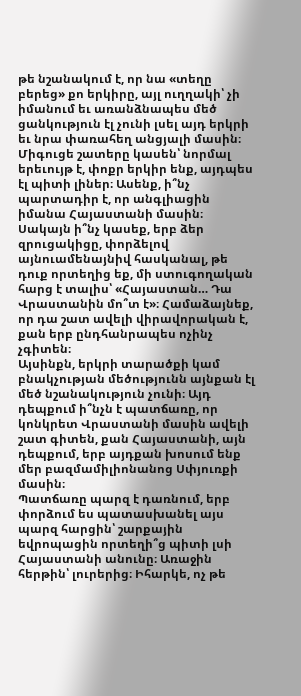թե նշանակում է, որ նա «տեղը բերեց» քո երկիրը, այլ ուղղակի՝ չի իմանում եւ առանձնապես մեծ ցանկություն էլ չունի լսել այդ երկրի եւ նրա փառահեղ անցյալի մասին։
Միգուցե շատերը կասեն՝ նորմալ երեւույթ է, փոքր երկիր ենք, այդպես էլ պիտի լիներ։ Ասենք, ի՞նչ պարտադիր է, որ անգլիացին իմանա Հայաստանի մասին։ Սակայն ի՞նչ կասեք, երբ ձեր զրուցակիցը, փորձելով այնուամենայնիվ հասկանալ, թե դուք որտեղից եք, մի ստուգողական հարց է տալիս՝ «Հայաստան… Դա Վրաստանին մո՞տ է»։ Համաձայնեք, որ դա շատ ավելի վիրավորական է, քան երբ ընդհանրապես ոչինչ չգիտեն։
Այսինքն, երկրի տարածքի կամ բնակչության մեծությունն այնքան էլ մեծ նշանակություն չունի։ Այդ դեպքում ի՞նչն է պատճառը, որ կոնկրետ Վրաստանի մասին ավելի շատ գիտեն, քան Հայաստանի, այն դեպքում, երբ այդքան խոսում ենք մեր բազմամիլիոնանոց Սփյուռքի մասին։
Պատճառը պարզ է դառնում, երբ փորձում ես պատասխանել այս պարզ հարցին՝ շարքային եվրոպացին որտեղի՞ց պիտի լսի Հայաստանի անունը։ Առաջին հերթին՝ լուրերից։ Իհարկե, ոչ թե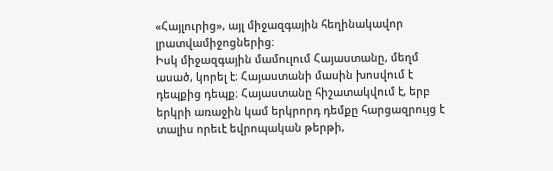«Հայլուրից», այլ միջազգային հեղինակավոր լրատվամիջոցներից։
Իսկ միջազգային մամուլում Հայաստանը, մեղմ ասած, կորել է։ Հայաստանի մասին խոսվում է դեպքից դեպք։ Հայաստանը հիշատակվում է, երբ երկրի առաջին կամ երկրորդ դեմքը հարցազրույց է տալիս որեւէ եվրոպական թերթի,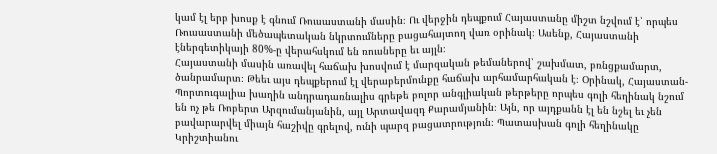կամ էլ երբ խոսք է գնում Ռուսաստանի մասին։ Ու վերջին դեպքում Հայաստանը միշտ նշվում է՝ որպես Ռուսաստանի մեծապետական նկրտումները բացահայտող վառ օրինակ։ Ասենք, Հայաստանի էներգետիկայի 80%-ը վերահսկում են ռուսները եւ այլն։
Հայաստանի մասին առավել հաճախ խոսվում է մարզական թեմաներով՝ շախմատ, բռնցքամարտ, ծանրամարտ։ Թեեւ այս դեպքերում էլ վերաբերմունքը հաճախ արհամարհական է։ Օրինակ, Հայաստան-Պորտուգալիա խաղին անդրադառնալիս գրեթե բոլոր անգլիական թերթերը որպես գոլի հեղինակ նշում են ոչ թե Ռոբերտ Արզումանյանին, այլ Արտավազդ Քարամյանին։ Այն, որ այդքանն էլ են նշել եւ չեն բավարարվել միայն հաշիվը գրելով, ունի պարզ բացատրություն։ Պատասխան գոլի հեղինակը Կրիշտիանու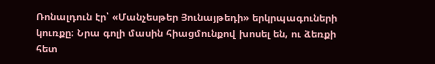Ռոնալդուն էր՝ «Մանչեսթեր Յունայթեդի» երկրպագուների կուռքը։ Նրա գոլի մասին հիացմունքով խոսել են, ու ձեռքի հետ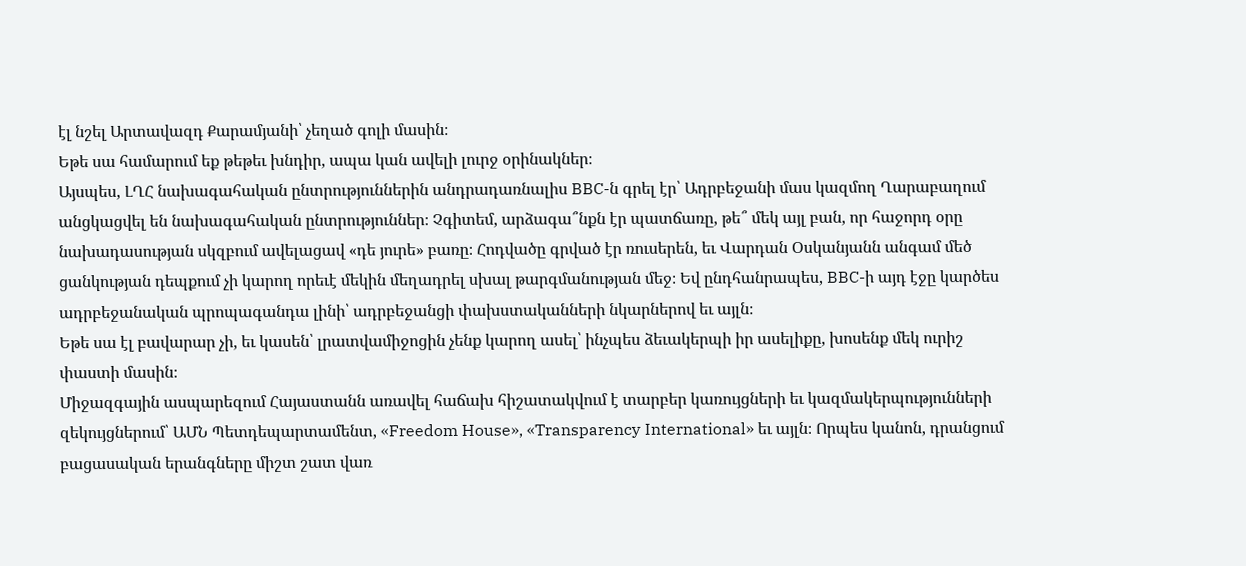էլ նշել Արտավազդ Քարամյանի՝ չեղած գոլի մասին։
Եթե սա համարում եք թեթեւ խնդիր, ապա կան ավելի լուրջ օրինակներ։
Այսպես, ԼՂՀ նախագահական ընտրություններին անդրադառնալիս BBC-ն գրել էր՝ Ադրբեջանի մաս կազմող Ղարաբաղում անցկացվել են նախագահական ընտրություններ։ Չգիտեմ, արձագա՞նքն էր պատճառը, թե՞ մեկ այլ բան, որ հաջորդ օրը նախադասության սկզբում ավելացավ «դե յուրե» բառը։ Հոդվածը գրված էր ռուսերեն, եւ Վարդան Օսկանյանն անգամ մեծ ցանկության դեպքում չի կարող որեւէ մեկին մեղադրել սխալ թարգմանության մեջ։ Եվ ընդհանրապես, BBC-ի այդ էջը կարծես ադրբեջանական պրոպագանդա լինի՝ ադրբեջանցի փախստականների նկարներով եւ այլն։
Եթե սա էլ բավարար չի, եւ կասեն՝ լրատվամիջոցին չենք կարող ասել՝ ինչպես ձեւակերպի իր ասելիքը, խոսենք մեկ ուրիշ փաստի մասին։
Միջազգային ասպարեզում Հայաստանն առավել հաճախ հիշատակվում է տարբեր կառույցների եւ կազմակերպությունների զեկույցներում՝ ԱՄՆ Պետդեպարտամենտ, «Freedom House», «Transparency International» եւ այլն։ Որպես կանոն, դրանցում բացասական երանգները միշտ շատ վառ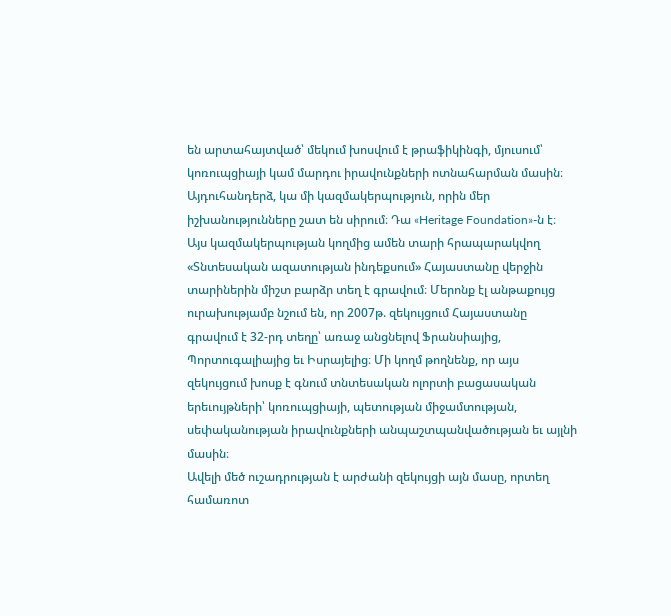են արտահայտված՝ մեկում խոսվում է թրաֆիկինգի, մյուսում՝ կոռուպցիայի կամ մարդու իրավունքների ոտնահարման մասին։
Այդուհանդերձ, կա մի կազմակերպություն, որին մեր իշխանությունները շատ են սիրում։ Դա «Heritage Foundation»-ն է։ Այս կազմակերպության կողմից ամեն տարի հրապարակվող «Տնտեսական ազատության ինդեքսում» Հայաստանը վերջին տարիներին միշտ բարձր տեղ է գրավում։ Մերոնք էլ անթաքույց ուրախությամբ նշում են, որ 2007թ. զեկույցում Հայաստանը գրավում է 32-րդ տեղը՝ առաջ անցնելով Ֆրանսիայից, Պորտուգալիայից եւ Իսրայելից։ Մի կողմ թողնենք, որ այս զեկույցում խոսք է գնում տնտեսական ոլորտի բացասական երեւույթների՝ կոռուպցիայի, պետության միջամտության, սեփականության իրավունքների անպաշտպանվածության եւ այլնի մասին։
Ավելի մեծ ուշադրության է արժանի զեկույցի այն մասը, որտեղ համառոտ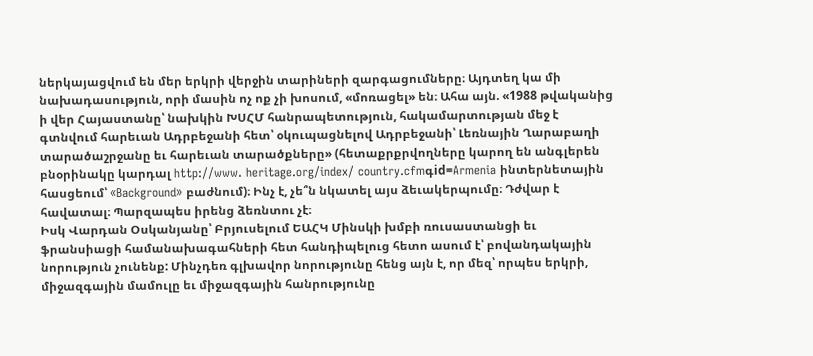ներկայացվում են մեր երկրի վերջին տարիների զարգացումները։ Այդտեղ կա մի նախադասություն, որի մասին ոչ ոք չի խոսում, «մոռացել» են։ Ահա այն. «1988 թվականից ի վեր Հայաստանը՝ նախկին ԽՍՀՄ հանրապետություն, հակամարտության մեջ է գտնվում հարեւան Ադրբեջանի հետ՝ օկուպացնելով Ադրբեջանի՝ Լեռնային Ղարաբաղի տարածաշրջանը եւ հարեւան տարածքները» (հետաքրքրվողները կարող են անգլերեն բնօրինակը կարդալ http://www. heritage.org/index/ country.cfmգid=Armenia ինտերնետային հասցեում՝ «Background» բաժնում)։ Ինչ է, չե՞ն նկատել այս ձեւակերպումը։ Դժվար է հավատալ։ Պարզապես իրենց ձեռնտու չէ։
Իսկ Վարդան Օսկանյանը՝ Բրյուսելում ԵԱՀԿ Մինսկի խմբի ռուսաստանցի եւ ֆրանսիացի համանախագահների հետ հանդիպելուց հետո ասում է՝ բովանդակային նորություն չունենք: Մինչդեռ գլխավոր նորությունը հենց այն է, որ մեզ՝ որպես երկրի, միջազգային մամուլը եւ միջազգային հանրությունը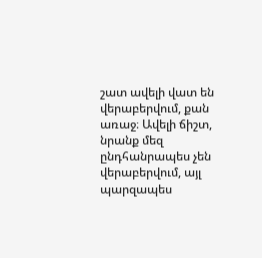շատ ավելի վատ են վերաբերվում, քան առաջ։ Ավելի ճիշտ, նրանք մեզ ընդհանրապես չեն վերաբերվում, այլ պարզապես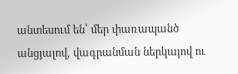անտեսում են՝ մեր փառապանծ անցյալով, վագրանման ներկայով ու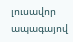լուսավոր ապագայով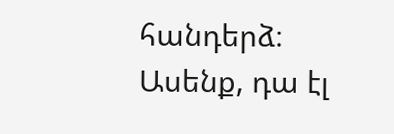հանդերձ։ Ասենք, դա էլ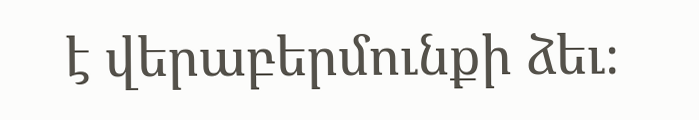է վերաբերմունքի ձեւ։